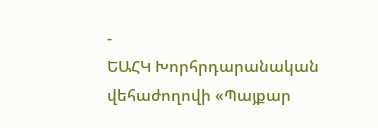-
ԵԱՀԿ Խորհրդարանական վեհաժողովի «Պայքար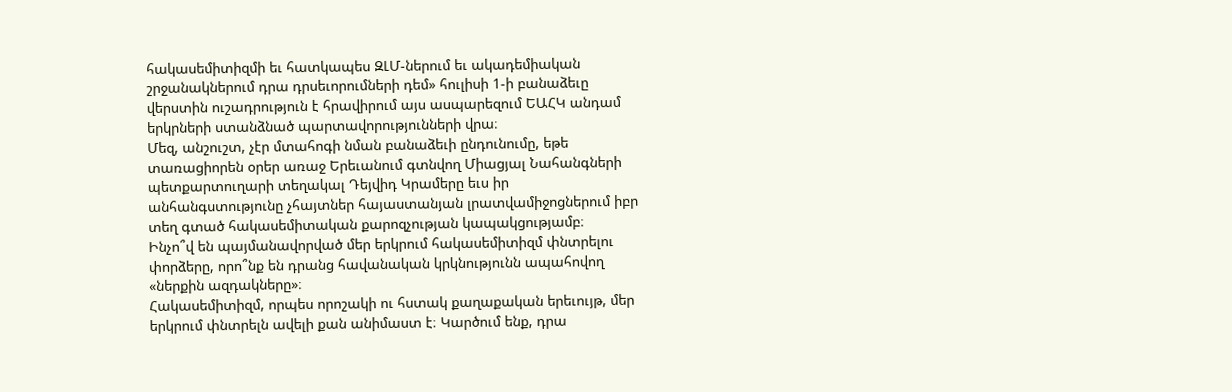հակասեմիտիզմի եւ հատկապես ԶԼՄ-ներում եւ ակադեմիական շրջանակներում դրա դրսեւորումների դեմ» հուլիսի 1-ի բանաձեւը վերստին ուշադրություն է հրավիրում այս ասպարեզում ԵԱՀԿ անդամ երկրների ստանձնած պարտավորությունների վրա։
Մեզ, անշուշտ, չէր մտահոգի նման բանաձեւի ընդունումը, եթե տառացիորեն օրեր առաջ Երեւանում գտնվող Միացյալ Նահանգների պետքարտուղարի տեղակալ Դեյվիդ Կրամերը եւս իր անհանգստությունը չհայտներ հայաստանյան լրատվամիջոցներում իբր տեղ գտած հակասեմիտական քարոզչության կապակցությամբ։
Ինչո՞վ են պայմանավորված մեր երկրում հակասեմիտիզմ փնտրելու փորձերը, որո՞նք են դրանց հավանական կրկնությունն ապահովող «ներքին ազդակները»։
Հակասեմիտիզմ, որպես որոշակի ու հստակ քաղաքական երեւույթ, մեր երկրում փնտրելն ավելի քան անիմաստ է։ Կարծում ենք, դրա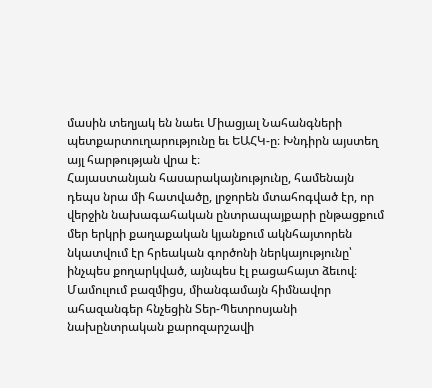մասին տեղյակ են նաեւ Միացյալ Նահանգների պետքարտուղարությունը եւ ԵԱՀԿ-ը։ Խնդիրն այստեղ այլ հարթության վրա է։
Հայաստանյան հասարակայնությունը, համենայն դեպս նրա մի հատվածը, լրջորեն մտահոգված էր, որ վերջին նախագահական ընտրապայքարի ընթացքում մեր երկրի քաղաքական կյանքում ակնհայտորեն նկատվում էր հրեական գործոնի ներկայությունը՝ ինչպես քողարկված, այնպես էլ բացահայտ ձեւով։ Մամուլում բազմիցս, միանգամայն հիմնավոր ահազանգեր հնչեցին Տեր-Պետրոսյանի նախընտրական քարոզարշավի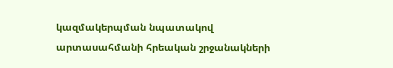կազմակերպման նպատակով արտասահմանի հրեական շրջանակների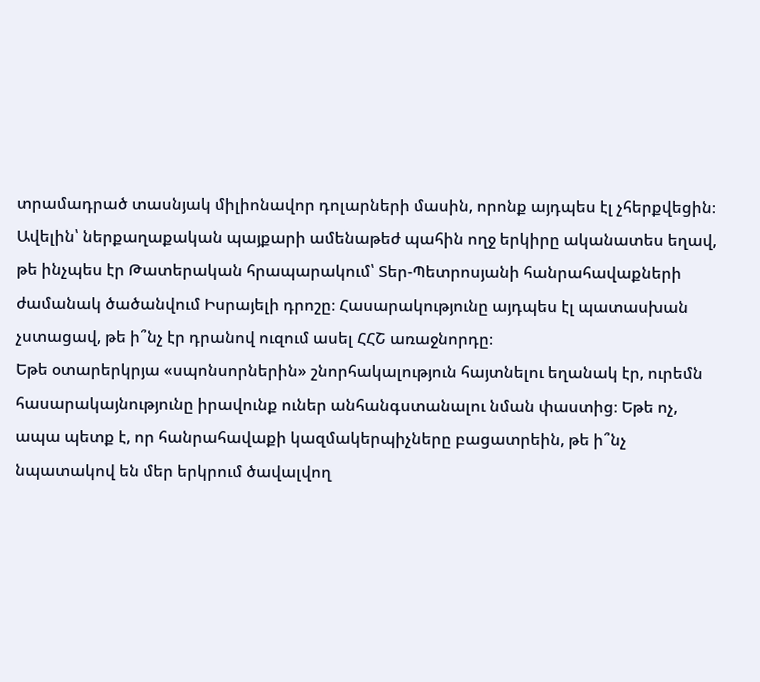տրամադրած տասնյակ միլիոնավոր դոլարների մասին, որոնք այդպես էլ չհերքվեցին։
Ավելին՝ ներքաղաքական պայքարի ամենաթեժ պահին ողջ երկիրը ականատես եղավ, թե ինչպես էր Թատերական հրապարակում՝ Տեր-Պետրոսյանի հանրահավաքների ժամանակ ծածանվում Իսրայելի դրոշը։ Հասարակությունը այդպես էլ պատասխան չստացավ, թե ի՞նչ էր դրանով ուզում ասել ՀՀՇ առաջնորդը։
Եթե օտարերկրյա «սպոնսորներին» շնորհակալություն հայտնելու եղանակ էր, ուրեմն հասարակայնությունը իրավունք ուներ անհանգստանալու նման փաստից։ Եթե ոչ, ապա պետք է, որ հանրահավաքի կազմակերպիչները բացատրեին, թե ի՞նչ նպատակով են մեր երկրում ծավալվող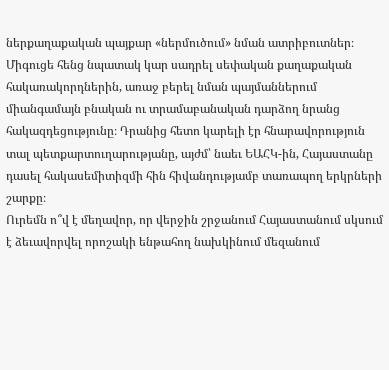ներքաղաքական պայքար «ներմուծում» նման ատրիբուտներ։
Միգուցե հենց նպատակ կար սադրել սեփական քաղաքական հակառակորդներին, առաջ բերել նման պայմաններում միանգամայն բնական ու տրամաբանական դարձող նրանց հակազդեցությունը։ Դրանից հետո կարելի էր հնարավորություն տալ պետքարտուղարությանը, այժմ՝ նաեւ ԵԱՀԿ-ին, Հայաստանը դասել հակասեմիտիզմի հին հիվանդությամբ տառապող երկրների շարքը։
Ուրեմն ո՞վ է մեղավոր, որ վերջին շրջանում Հայաստանում սկսում է ձեւավորվել որոշակի ենթահող նախկինում մեզանում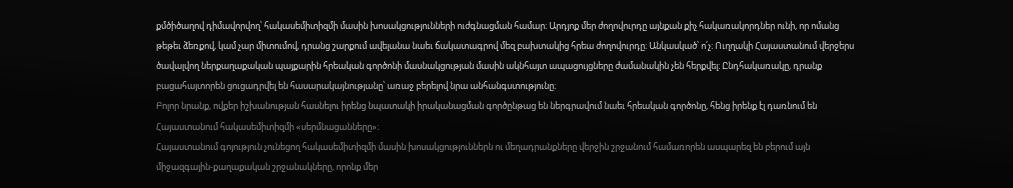քմծիծաղով դիմավորվող՝ հակասեմիտիզմի մասին խոսակցությունների ուժգնացման համար։ Արդյոք մեր ժողովուրդը այնքան քիչ հակառակորդներ ունի, որ ոմանց թեթեւ ձեռքով, կամ չար միտումով, դրանց շարքում ավելանա նաեւ ճակատագրով մեզ բախտակից հրեա ժողովուրդը։ Անկասկած՝ ո՛չ։ Ուղղակի Հայաստանում վերջերս ծավալվող ներքաղաքական պայքարին հրեական գործոնի մասնակցության մասին ակնհայտ ապացույցները ժամանակին չեն հերքվել։ Ընդհակառակը, դրանք բացահայտորեն ցուցադրվել են հասարակայնությանը՝ առաջ բերելով նրա անհանգստությունը։
Բոլոր նրանք, ովքեր իշխանության հասնելու իրենց նպատակի իրականացման գործընթաց են ներգրավում նաեւ հրեական գործոնը, հենց իրենք էլ դառնում են Հայաստանում հակասեմիտիզմի «սերմնացանները»։
Հայաստանում գոյություն չունեցող հակասեմիտիզմի մասին խոսակցություններն ու մեղադրանքները վերջին շրջանում համառորեն ասպարեզ են բերում այն միջազգային-քաղաքական շրջանակները, որոնք մեր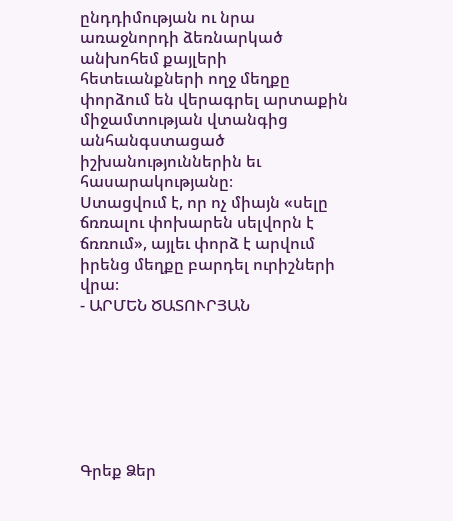ընդդիմության ու նրա առաջնորդի ձեռնարկած անխոհեմ քայլերի հետեւանքների ողջ մեղքը փորձում են վերագրել արտաքին միջամտության վտանգից անհանգստացած իշխանություններին եւ հասարակությանը։
Ստացվում է, որ ոչ միայն «սելը ճռռալու փոխարեն սելվորն է ճռռում», այլեւ փորձ է արվում իրենց մեղքը բարդել ուրիշների վրա։
- ԱՐՄԵՆ ԾԱՏՈՒՐՅԱՆ







Գրեք Ձեր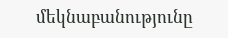մեկնաբանությունը